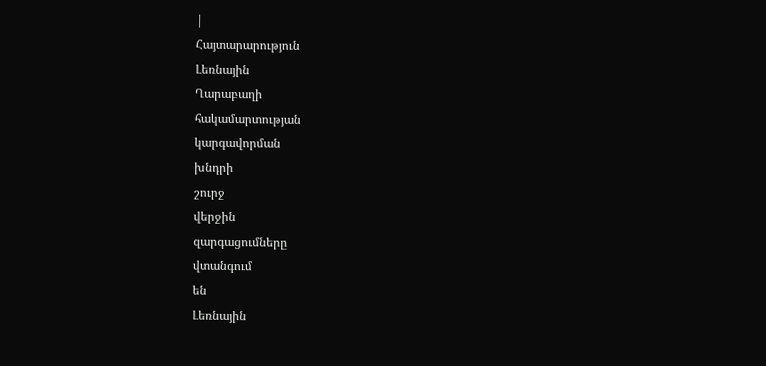|
Հայտարարություն
Լեռնային
Ղարաբաղի
հակամարտության
կարգավորման
խնդրի
շուրջ
վերջին
զարգացումները
վտանգում
են
Լեռնային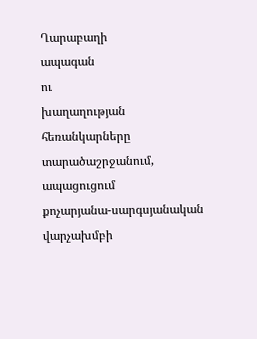Ղարաբաղի
ապագան
ու
խաղաղության
հեռանկարները
տարածաշրջանում,
ապացուցում
քոչարյանա-սարգսյանական
վարչախմբի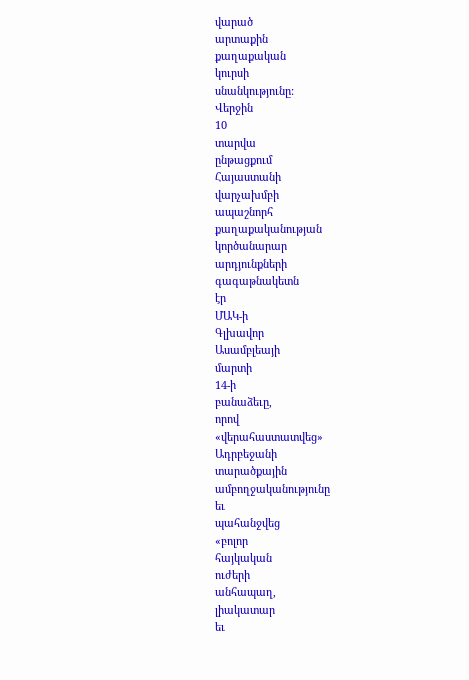վարած
արտաքին
քաղաքական
կուրսի
սնանկությունը:
Վերջին
10
տարվա
ընթացքում
Հայաստանի
վարչախմբի
ապաշնորհ
քաղաքականության
կործանարար
արդյունքների
գագաթնակետն
էր
ՄԱԿ-ի
Գլխավոր
Ասամբլեայի
մարտի
14-ի
բանաձեւը,
որով
«վերահաստատվեց»
Ադրբեջանի
տարածքային
ամբողջականությունը
եւ
պահանջվեց
«բոլոր
հայկական
ուժերի
անհապաղ,
լիակատար
եւ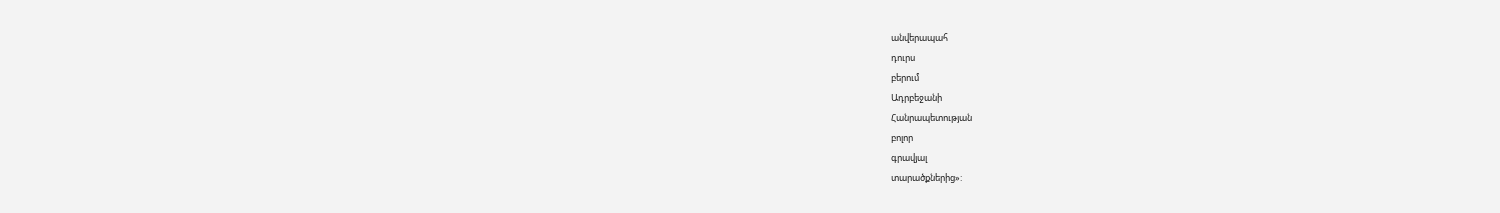անվերապահ
դուրս
բերում
Ադրբեջանի
Հանրապետության
բոլոր
գրավյալ
տարածքներից»: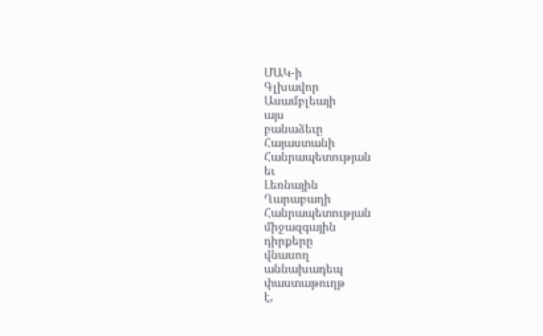ՄԱԿ-ի
Գլխավոր
Ասամբլեայի
այս
բանաձեւը
Հայաստանի
Հանրապետության
եւ
Լեռնային
Ղարաբաղի
Հանրապետության
միջազգային
դիրքերը
վնասող
աննախադեպ
փաստաթուղթ
է,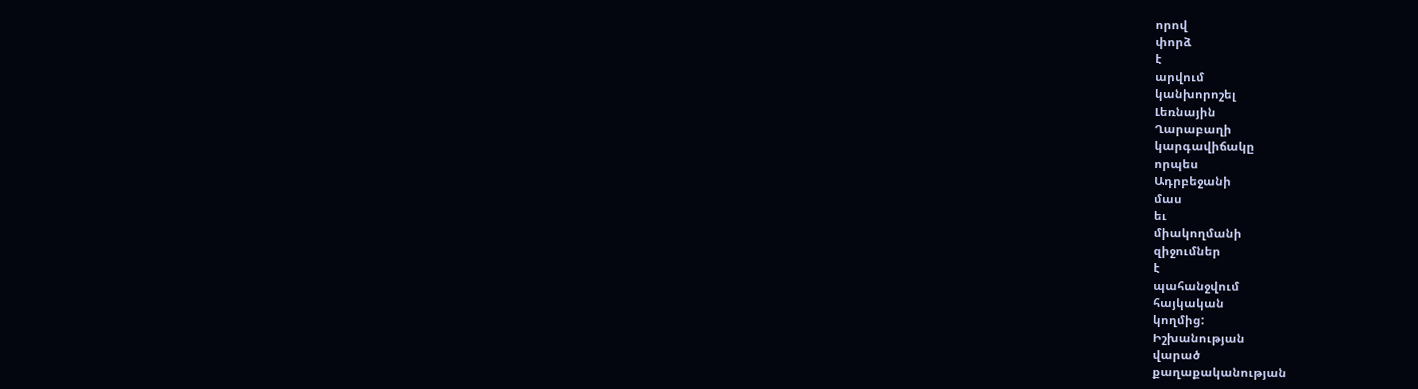որով
փորձ
է
արվում
կանխորոշել
Լեռնային
Ղարաբաղի
կարգավիճակը
որպես
Ադրբեջանի
մաս
եւ
միակողմանի
զիջումներ
է
պահանջվում
հայկական
կողմից:
Իշխանության
վարած
քաղաքականության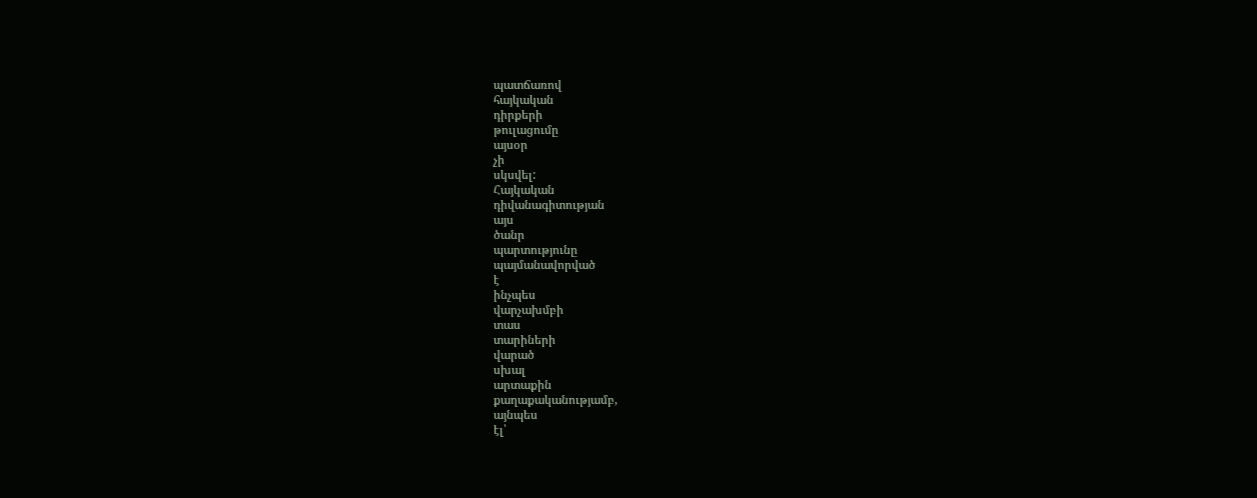պատճառով
հայկական
դիրքերի
թուլացումը
այսօր
չի
սկսվել:
Հայկական
դիվանագիտության
այս
ծանր
պարտությունը
պայմանավորված
է
ինչպես
վարչախմբի
տաս
տարիների
վարած
սխալ
արտաքին
քաղաքականությամբ,
այնպես
էլ՝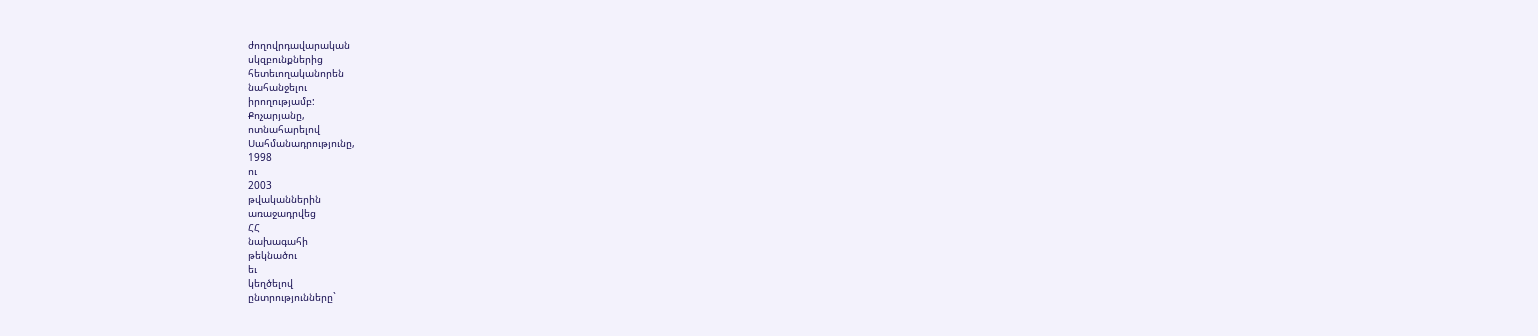ժողովրդավարական
սկզբունքներից
հետեւողականորեն
նահանջելու
իրողությամբ:
Քոչարյանը,
ոտնահարելով
Սահմանադրությունը,
1998
ու
2003
թվականներին
առաջադրվեց
ՀՀ
նախագահի
թեկնածու
եւ
կեղծելով
ընտրությունները`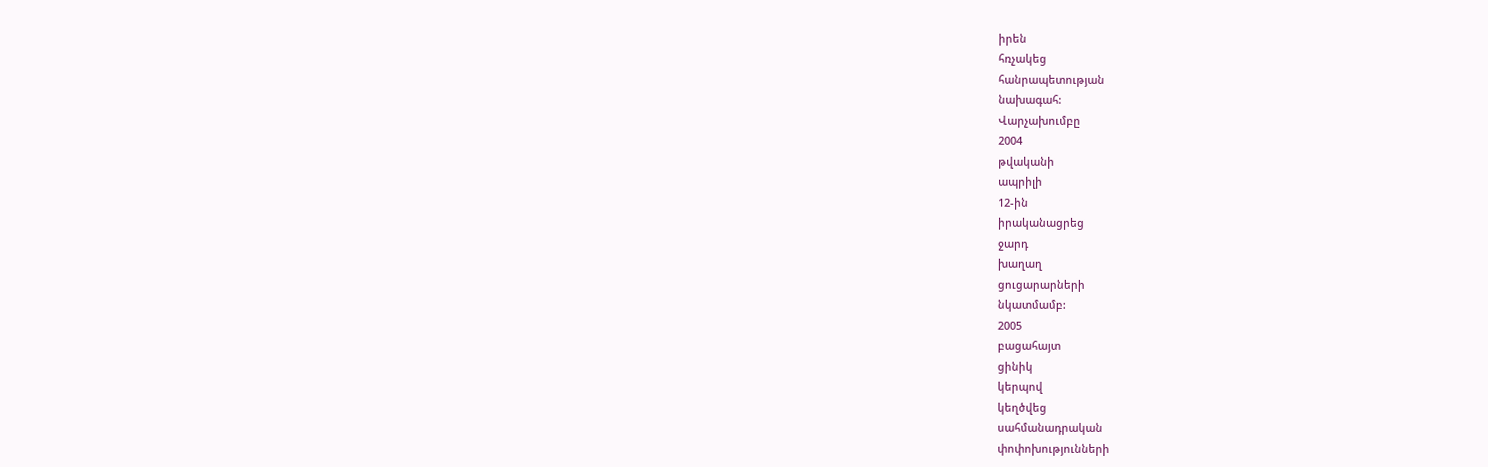իրեն
հռչակեց
հանրապետության
նախագահ:
Վարչախումբը
2004
թվականի
ապրիլի
12-ին
իրականացրեց
ջարդ
խաղաղ
ցուցարարների
նկատմամբ:
2005
բացահայտ
ցինիկ
կերպով
կեղծվեց
սահմանադրական
փոփոխությունների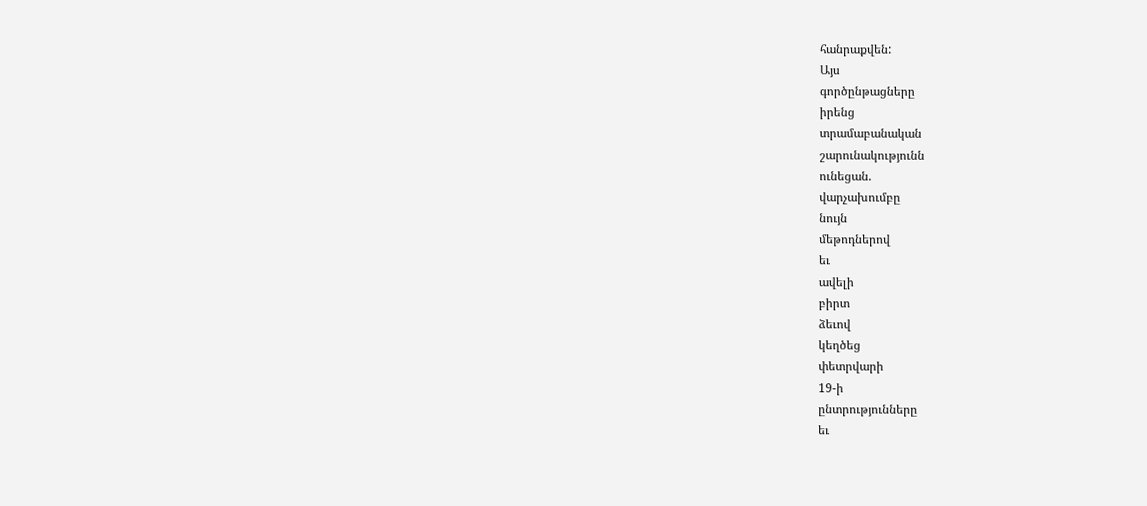հանրաքվեն:
Այս
գործընթացները
իրենց
տրամաբանական
շարունակությունն
ունեցան.
վարչախումբը
նույն
մեթոդներով
եւ
ավելի
բիրտ
ձեւով
կեղծեց
փետրվարի
19-ի
ընտրությունները
եւ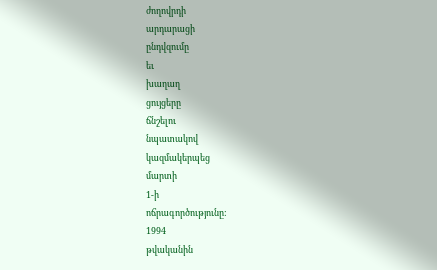ժողովրդի
արդարացի
ընդվզումը
եւ
խաղաղ
ցույցերը
ճնշելու
նպատակով
կազմակերպեց
մարտի
1-ի
ոճրագործությունը:
1994
թվականին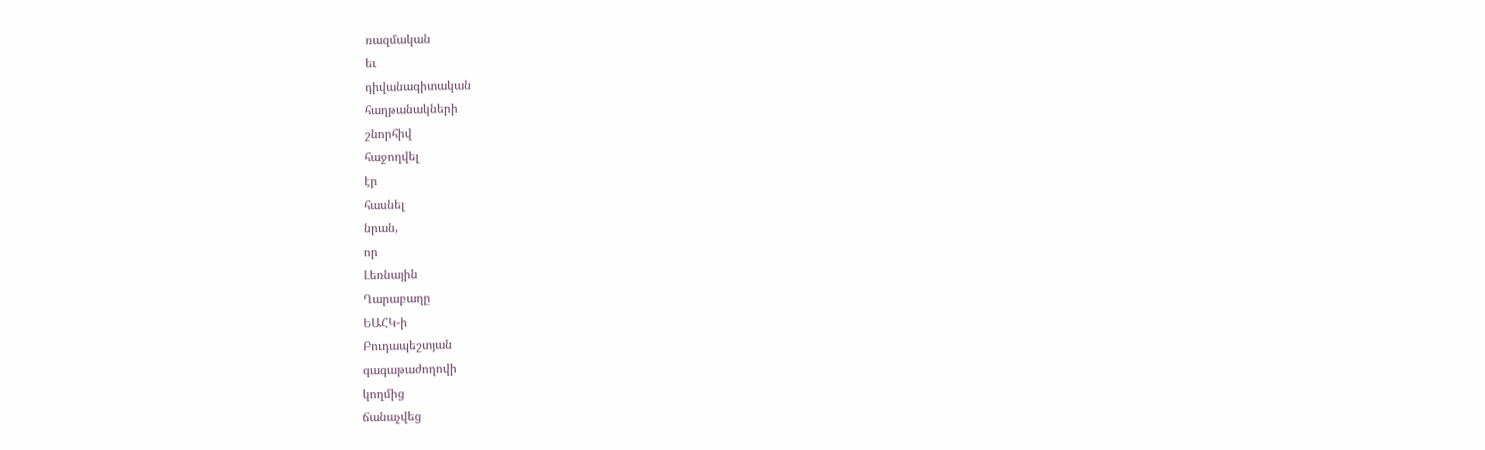ռազմական
եւ
դիվանագիտական
հաղթանակների
շնորհիվ
հաջողվել
էր
հասնել
նրան,
որ
Լեռնային
Ղարաբաղը
ԵԱՀԿ-ի
Բուդապեշտյան
գագաթաժողովի
կողմից
ճանաչվեց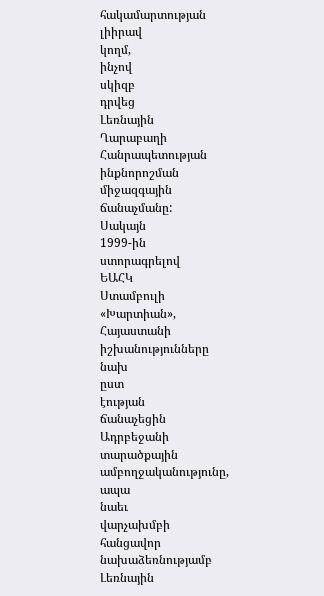հակամարտության
լիիրավ
կողմ,
ինչով
սկիզբ
դրվեց
Լեռնային
Ղարաբաղի
Հանրապետության
ինքնորոշման
միջազգային
ճանաչմանը:
Սակայն
1999-ին
ստորագրելով
ԵԱՀԿ
Ստամբուլի
«Խարտիան»,
Հայաստանի
իշխանությունները
նախ
ըստ
էության
ճանաչեցին
Ադրբեջանի
տարածքային
ամբողջականությունը,
ապա
նաեւ
վարչախմբի
հանցավոր
նախաձեռնությամբ
Լեռնային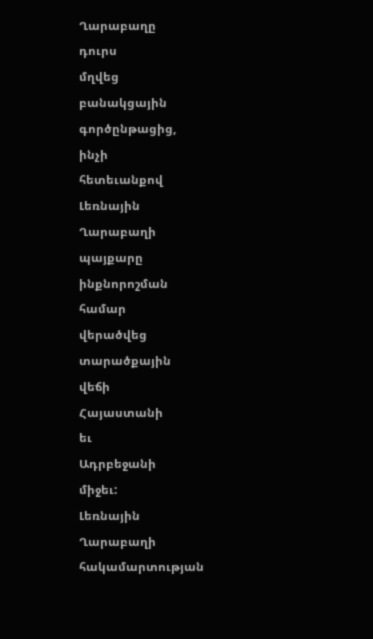Ղարաբաղը
դուրս
մղվեց
բանակցային
գործընթացից,
ինչի
հետեւանքով
Լեռնային
Ղարաբաղի
պայքարը
ինքնորոշման
համար
վերածվեց
տարածքային
վեճի
Հայաստանի
եւ
Ադրբեջանի
միջեւ:
Լեռնային
Ղարաբաղի
հակամարտության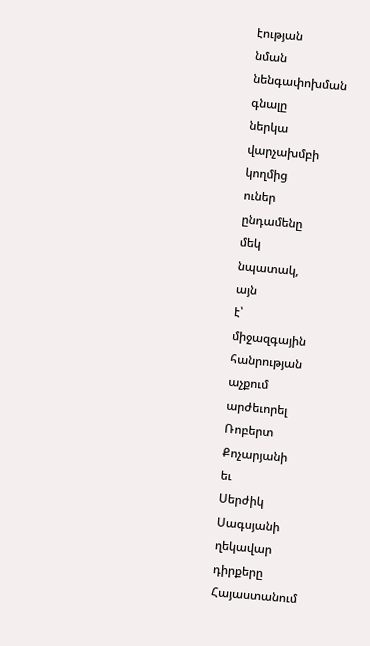էության
նման
նենգափոխման
գնալը
ներկա
վարչախմբի
կողմից
ուներ
ընդամենը
մեկ
նպատակ,
այն
է՝
միջազգային
հանրության
աչքում
արժեւորել
Ռոբերտ
Քոչարյանի
եւ
Սերժիկ
Սագսյանի
ղեկավար
դիրքերը
Հայաստանում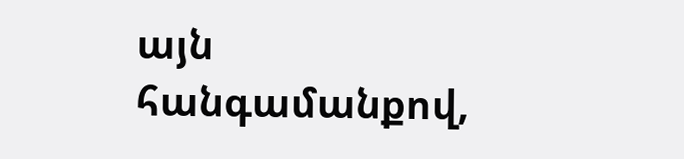այն
հանգամանքով,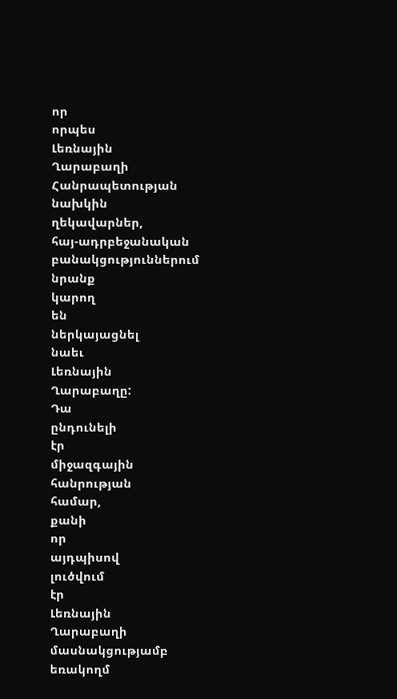որ
որպես
Լեռնային
Ղարաբաղի
Հանրապետության
նախկին
ղեկավարներ,
հայ-ադրբեջանական
բանակցություններում
նրանք
կարող
են
ներկայացնել
նաեւ
Լեռնային
Ղարաբաղը:
Դա
ընդունելի
էր
միջազգային
հանրության
համար,
քանի
որ
այդպիսով
լուծվում
էր
Լեռնային
Ղարաբաղի
մասնակցությամբ
եռակողմ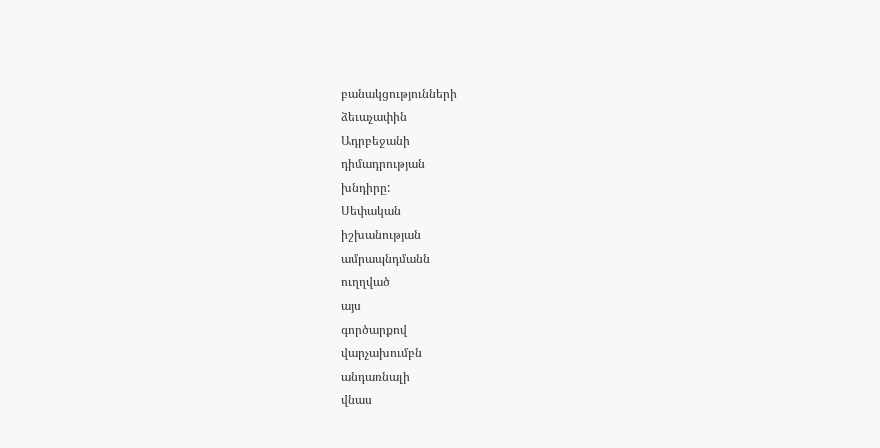բանակցությունների
ձեւաչափին
Ադրբեջանի
դիմադրության
խնդիրը:
Սեփական
իշխանության
ամրապնդմանն
ուղղված
այս
գործարքով
վարչախումբն
անդառնալի
վնաս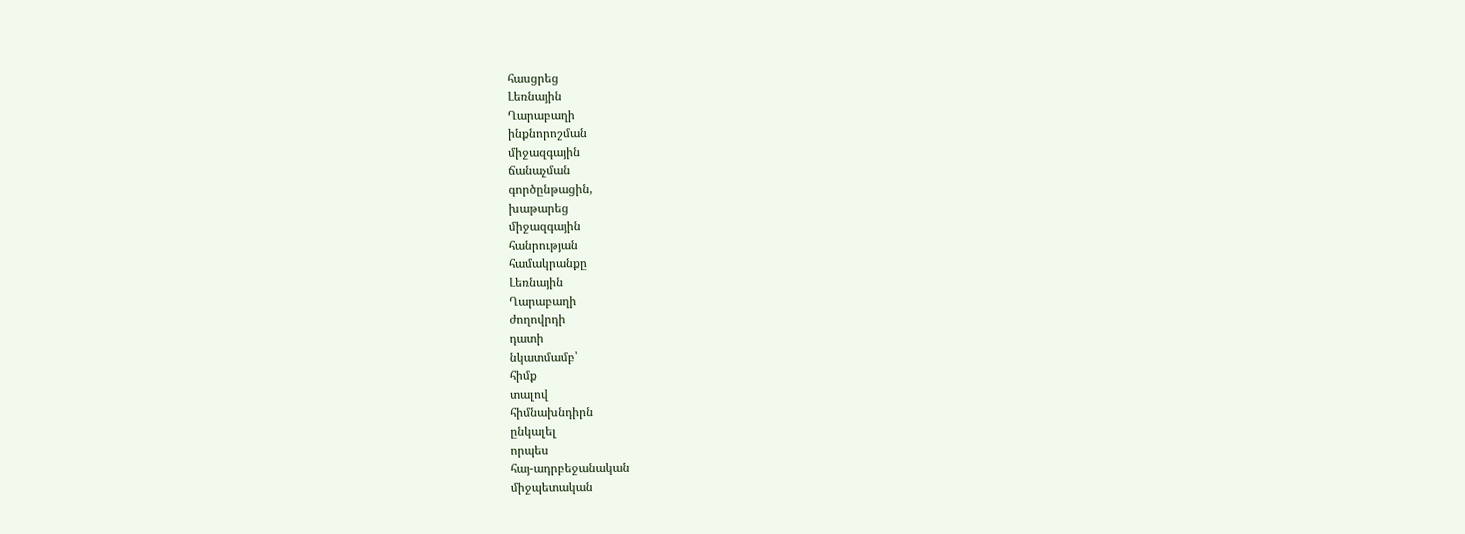հասցրեց
Լեռնային
Ղարաբաղի
ինքնորոշման
միջազգային
ճանաչման
գործընթացին,
խաթարեց
միջազգային
հանրության
համակրանքը
Լեռնային
Ղարաբաղի
ժողովրդի
դատի
նկատմամբ՝
հիմք
տալով
հիմնախնդիրն
ընկալել
որպես
հայ-ադրբեջանական
միջպետական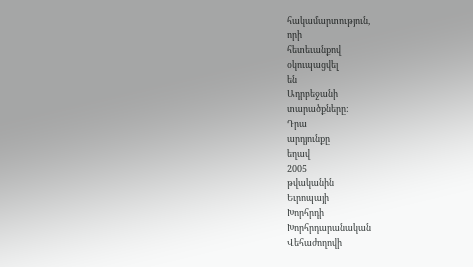հակամարտություն,
որի
հետեւանքով
օկուպացվել
են
Ադրբեջանի
տարածքները:
Դրա
արդյունքը
եղավ
2005
թվականին
Եւրոպայի
Խորհրդի
Խորհրդարանական
Վեհաժողովի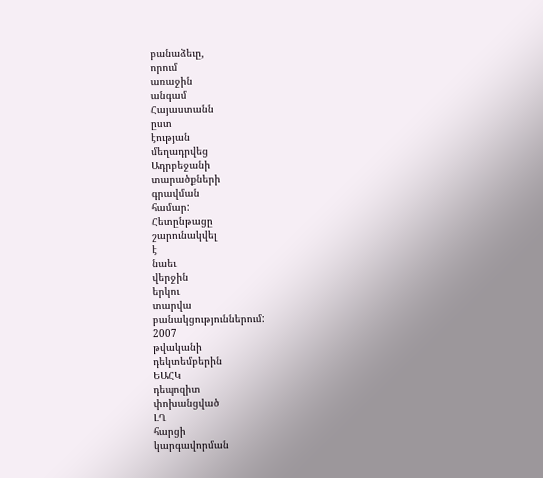բանաձեւը,
որում
առաջին
անգամ
Հայաստանն
ըստ
էության
մեղադրվեց
Ադրբեջանի
տարածքների
գրավման
համար:
Հետընթացը
շարունակվել
է
նաեւ
վերջին
երկու
տարվա
բանակցություններում:
2007
թվականի
դեկտեմբերին
ԵԱՀԿ
դեպոզիտ
փոխանցված
ԼՂ
հարցի
կարգավորման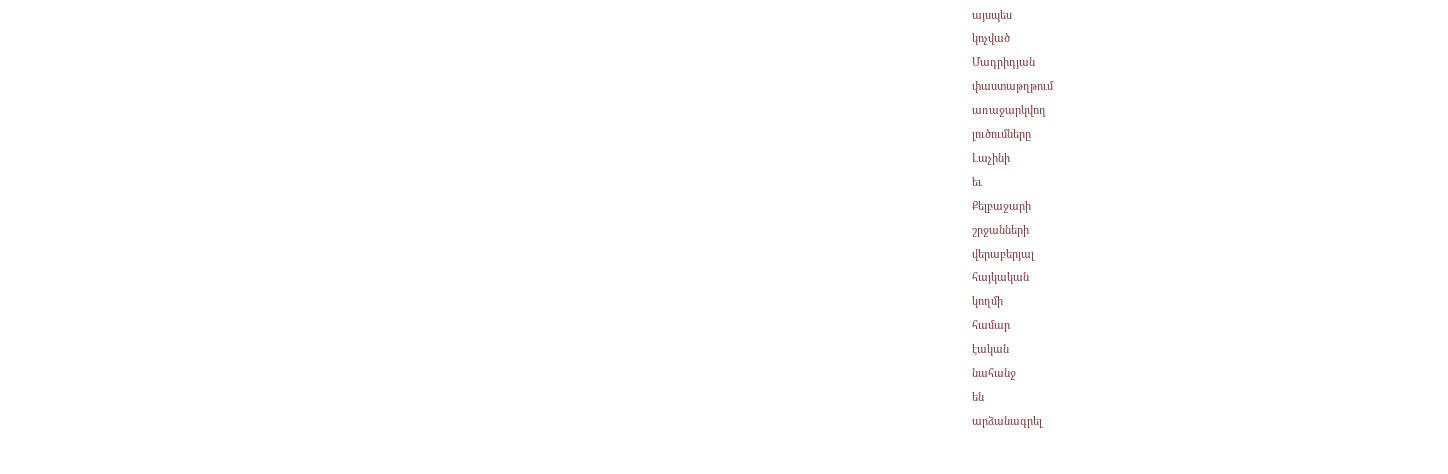այսպես
կոչված
Մադրիդյան
փաստաթղթում
առաջարկվող
լուծումները
Լաչինի
եւ
Քելբաջարի
շրջանների
վերաբերյալ
հայկական
կողմի
համար
էական
նահանջ
են
արձանագրել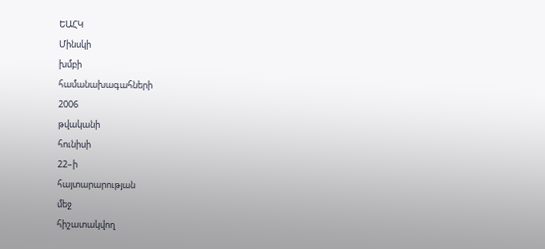ԵԱՀԿ
Մինսկի
խմբի
համանախագահների
2006
թվականի
հունիսի
22–ի
հայտարարության
մեջ
հիշատակվող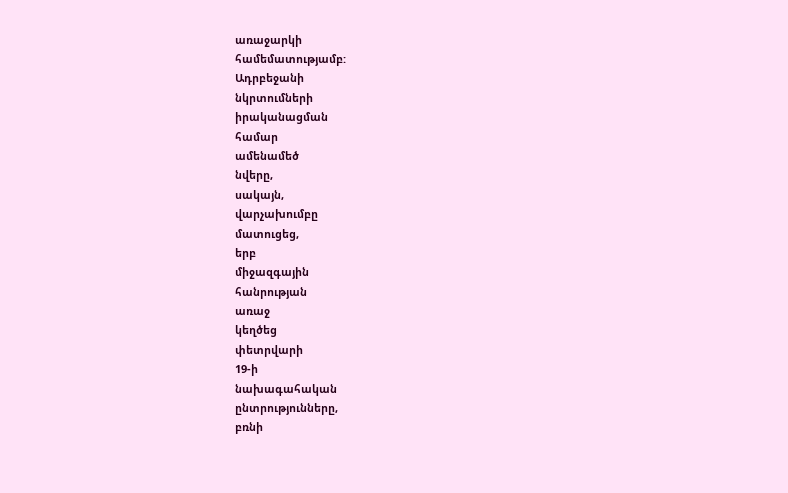առաջարկի
համեմատությամբ:
Ադրբեջանի
նկրտումների
իրականացման
համար
ամենամեծ
նվերը,
սակայն,
վարչախումբը
մատուցեց,
երբ
միջազգային
հանրության
առաջ
կեղծեց
փետրվարի
19-ի
նախագահական
ընտրությունները,
բռնի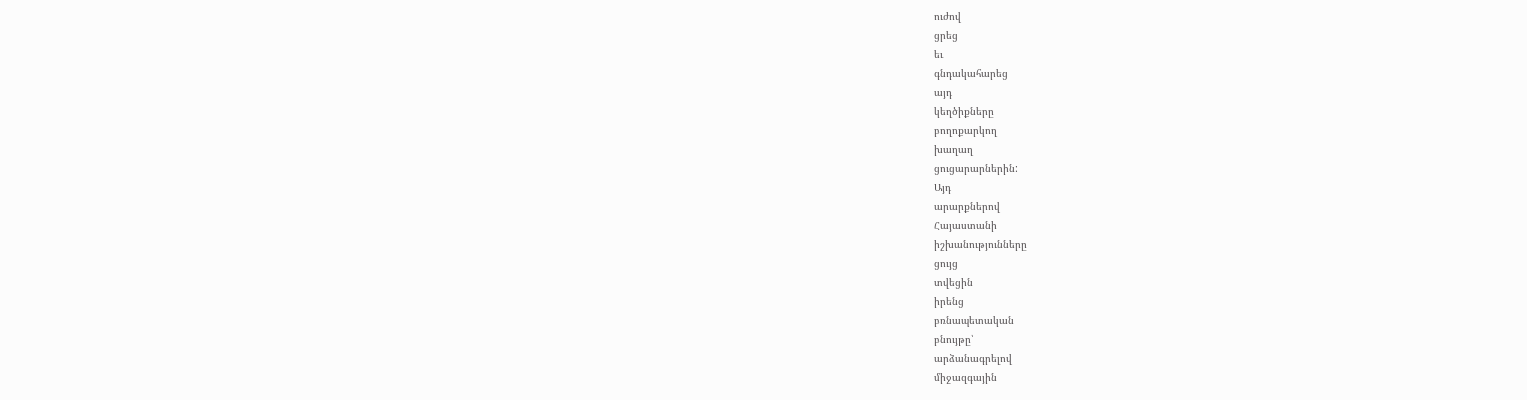ուժով
ցրեց
եւ
գնդակահարեց
այդ
կեղծիքները
բողոքարկող
խաղաղ
ցուցարարներին:
Այդ
արարքներով
Հայաստանի
իշխանությունները
ցույց
տվեցին
իրենց
բռնապետական
բնույթը՝
արձանագրելով
միջազգային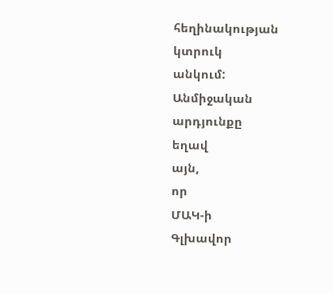հեղինակության
կտրուկ
անկում:
Անմիջական
արդյունքը
եղավ
այն,
որ
ՄԱԿ-ի
Գլխավոր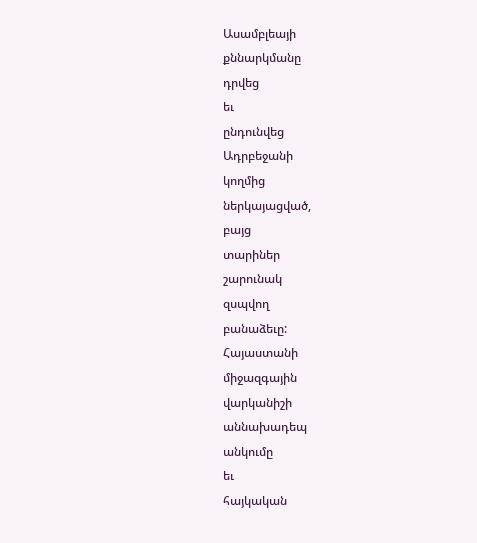Ասամբլեայի
քննարկմանը
դրվեց
եւ
ընդունվեց
Ադրբեջանի
կողմից
ներկայացված,
բայց
տարիներ
շարունակ
զսպվող
բանաձեւը:
Հայաստանի
միջազգային
վարկանիշի
աննախադեպ
անկումը
եւ
հայկական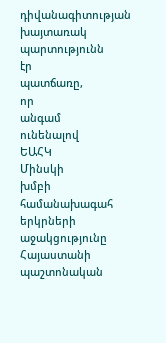դիվանագիտության
խայտառակ
պարտությունն
էր
պատճառը,
որ
անգամ
ունենալով
ԵԱՀԿ
Մինսկի
խմբի
համանախագահ
երկրների
աջակցությունը
Հայաստանի
պաշտոնական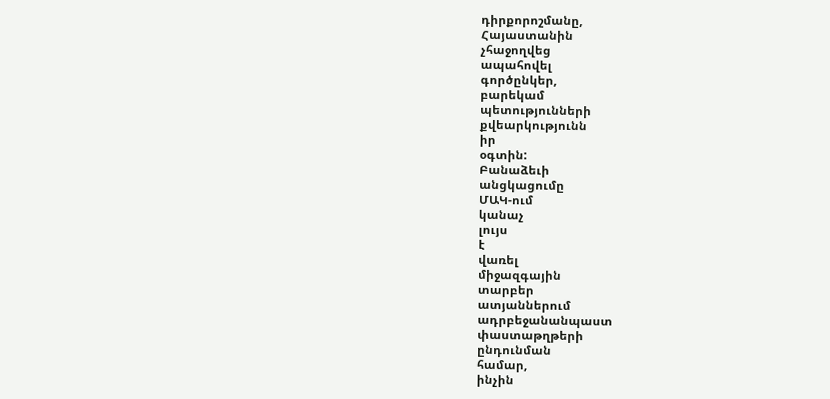դիրքորոշմանը,
Հայաստանին
չհաջողվեց
ապահովել
գործընկեր,
բարեկամ
պետությունների
քվեարկությունն
իր
օգտին:
Բանաձեւի
անցկացումը
ՄԱԿ-ում
կանաչ
լույս
է
վառել
միջազգային
տարբեր
ատյաններում
ադրբեջանանպաստ
փաստաթղթերի
ընդունման
համար,
ինչին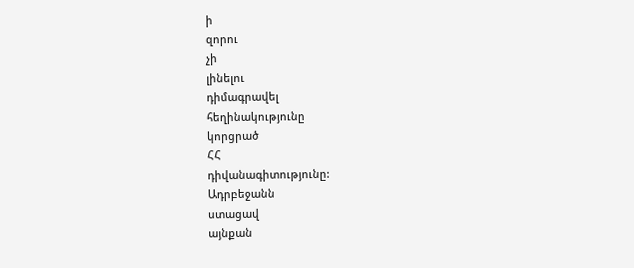ի
զորու
չի
լինելու
դիմագրավել
հեղինակությունը
կորցրած
ՀՀ
դիվանագիտությունը:
Ադրբեջանն
ստացավ
այնքան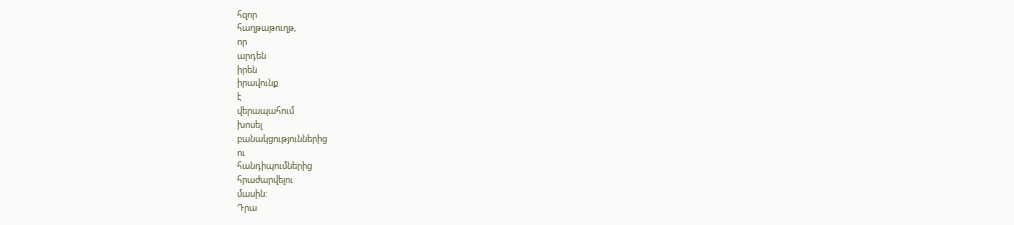հզոր
հաղթաթուղթ,
որ
արդեն
իրեն
իրավունք
է
վերապահում
խոսել
բանակցություններից
ու
հանդիպումներից
հրաժարվելու
մասին:
Դրա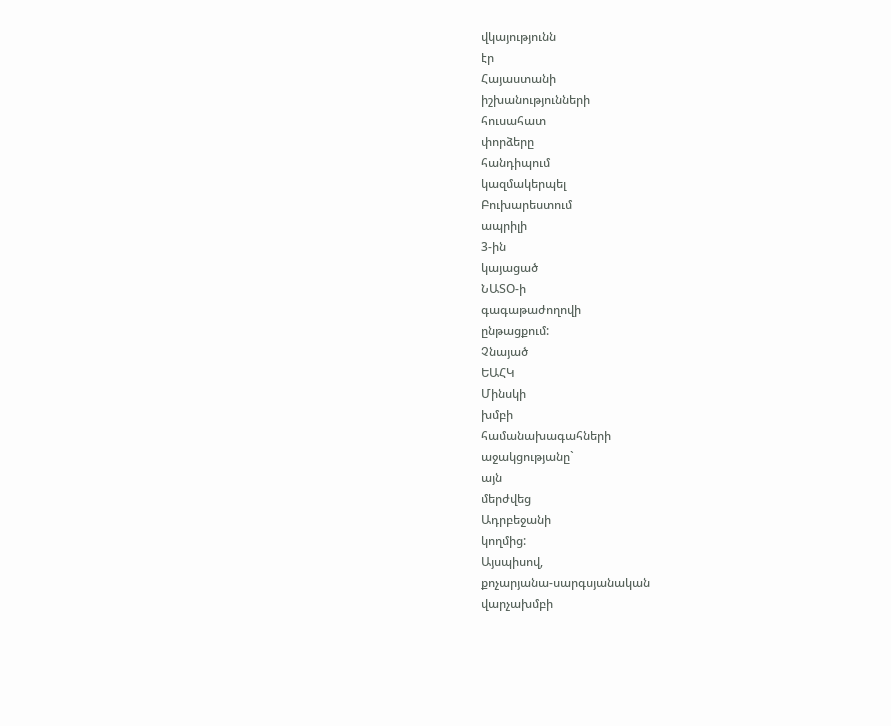վկայությունն
էր
Հայաստանի
իշխանությունների
հուսահատ
փորձերը
հանդիպում
կազմակերպել
Բուխարեստում
ապրիլի
3-ին
կայացած
ՆԱՏՕ-ի
գագաթաժողովի
ընթացքում:
Չնայած
ԵԱՀԿ
Մինսկի
խմբի
համանախագահների
աջակցությանը`
այն
մերժվեց
Ադրբեջանի
կողմից:
Այսպիսով,
քոչարյանա-սարգսյանական
վարչախմբի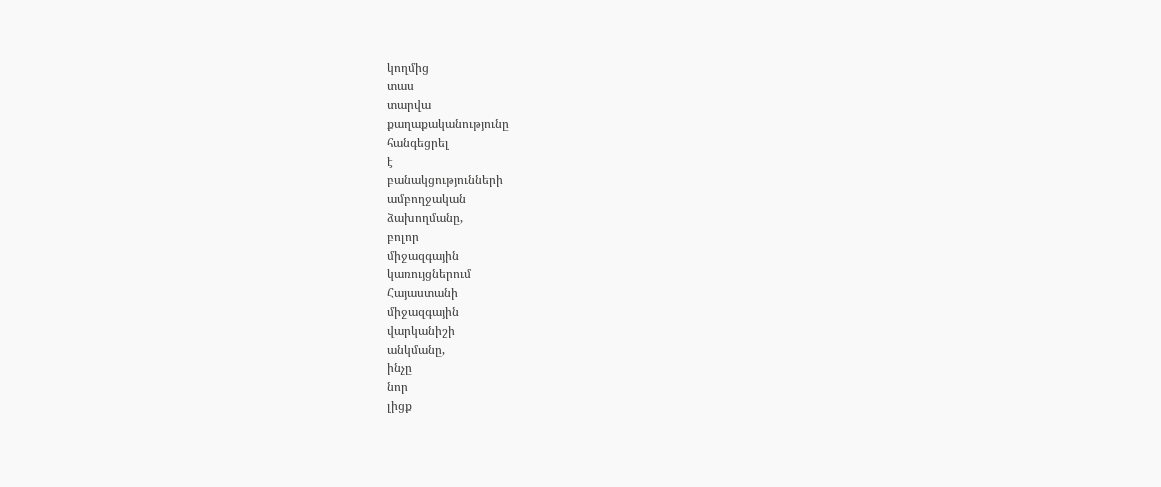կողմից
տաս
տարվա
քաղաքականությունը
հանգեցրել
է
բանակցությունների
ամբողջական
ձախողմանը,
բոլոր
միջազգային
կառույցներում
Հայաստանի
միջազգային
վարկանիշի
անկմանը,
ինչը
նոր
լիցք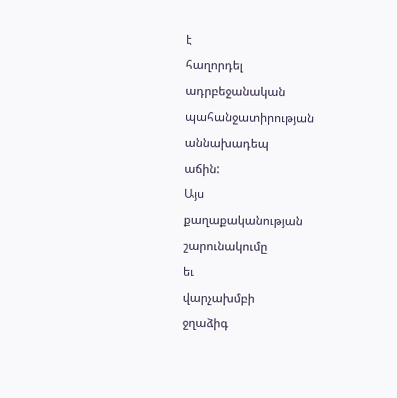է
հաղորդել
ադրբեջանական
պահանջատիրության
աննախադեպ
աճին:
Այս
քաղաքականության
շարունակումը
եւ
վարչախմբի
ջղաձիգ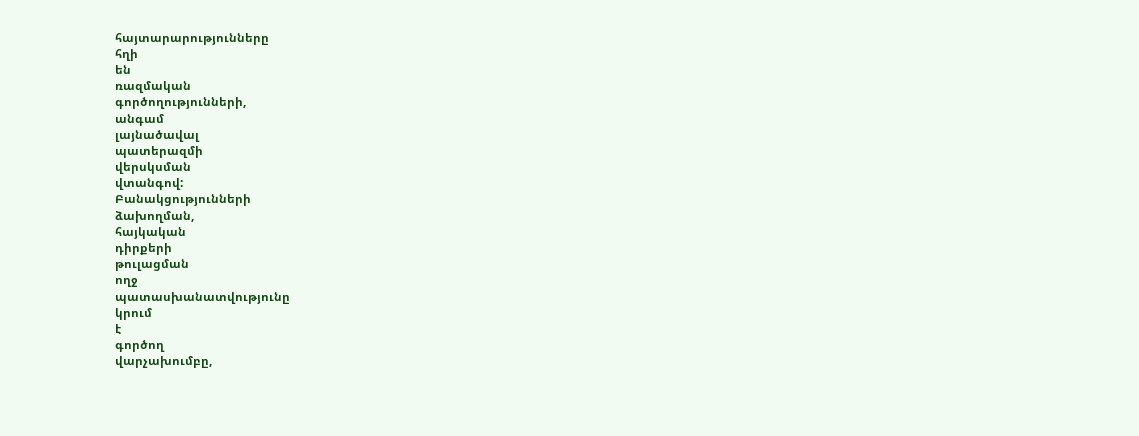հայտարարությունները
հղի
են
ռազմական
գործողությունների,
անգամ
լայնածավալ
պատերազմի
վերսկսման
վտանգով:
Բանակցությունների
ձախողման,
հայկական
դիրքերի
թուլացման
ողջ
պատասխանատվությունը
կրում
է
գործող
վարչախումբը,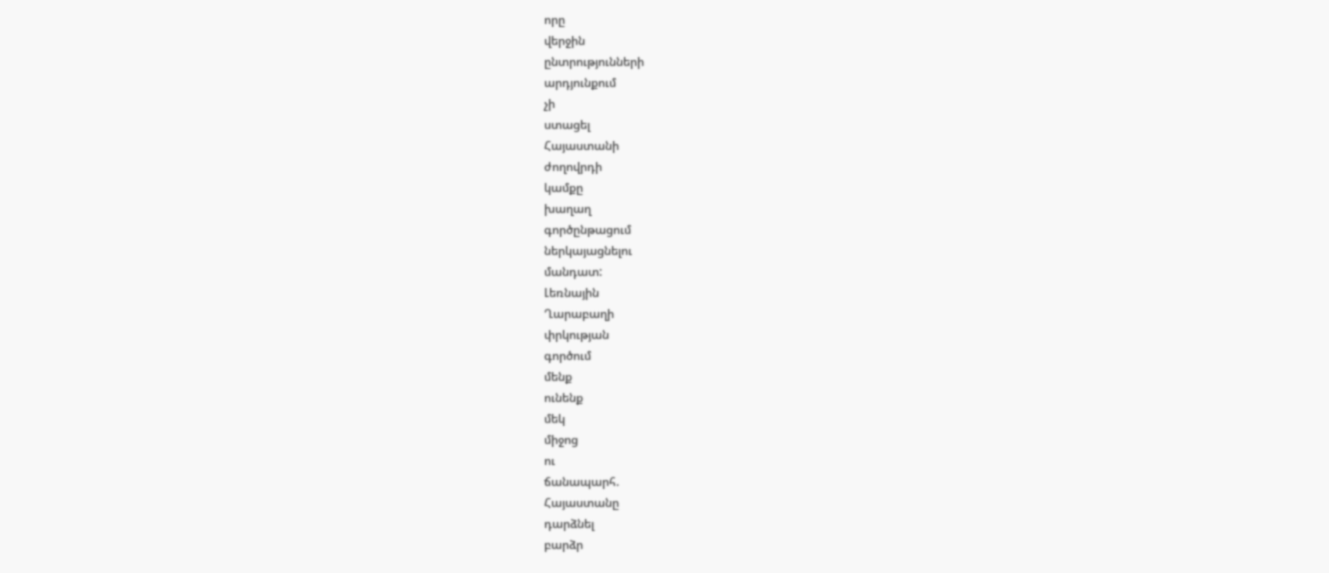որը
վերջին
ընտրությունների
արդյունքում
չի
ստացել
Հայաստանի
ժողովրդի
կամքը
խաղաղ
գործընթացում
ներկայացնելու
մանդատ:
Լեռնային
Ղարաբաղի
փրկության
գործում
մենք
ունենք
մեկ
միջոց
ու
ճանապարհ.
Հայաստանը
դարձնել
բարձր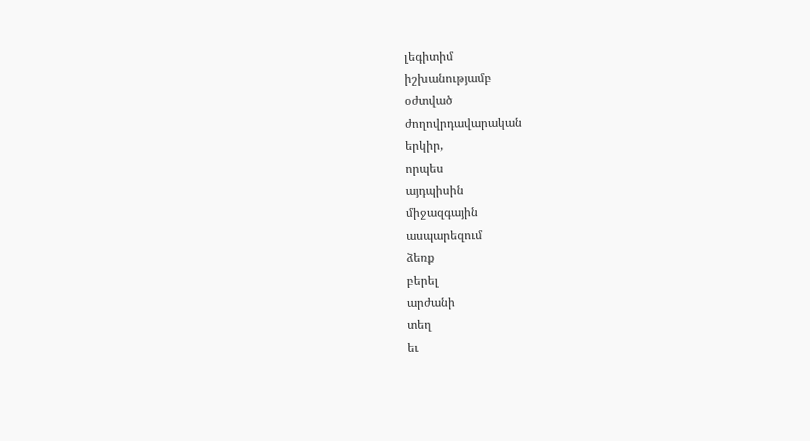լեգիտիմ
իշխանությամբ
օժտված
ժողովրդավարական
երկիր,
որպես
այդպիսին
միջազգային
ասպարեզում
ձեռք
բերել
արժանի
տեղ
եւ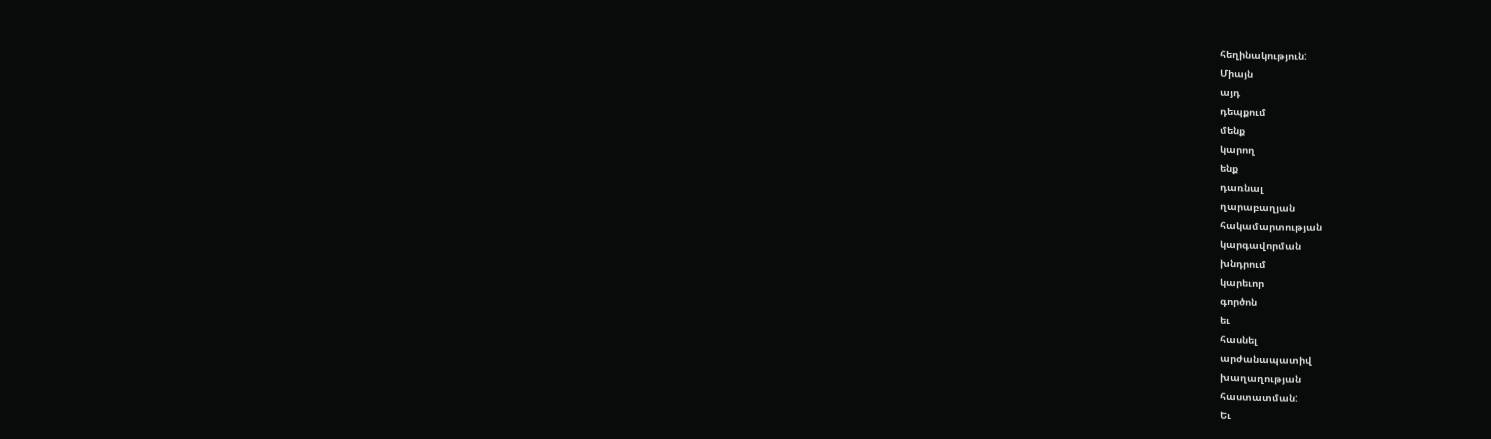հեղինակություն:
Միայն
այդ
դեպքում
մենք
կարող
ենք
դառնալ
ղարաբաղյան
հակամարտության
կարգավորման
խնդրում
կարեւոր
գործոն
եւ
հասնել
արժանապատիվ
խաղաղության
հաստատման:
Եւ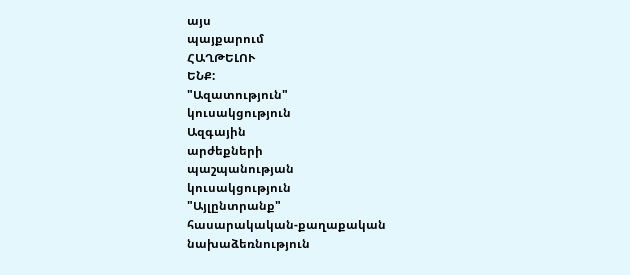այս
պայքարում
ՀԱՂԹԵԼՈՒ
ԵՆՔ:
"Ազատություն"
կուսակցություն
Ազգային
արժեքների
պաշպանության
կուսակցություն
"Այլընտրանք"
հասարակական-քաղաքական
նախաձեռնություն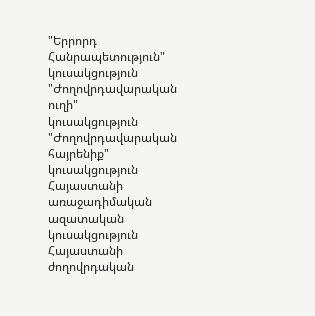"Երրորդ
Հանրապետություն"
կուսակցություն
"Ժողովրդավարական
ուղի"
կուսակցություն
"Ժողովրդավարական
հայրենիք"
կուսակցություն
Հայաստանի
առաջադիմական
ազատական
կուսակցություն
Հայաստանի
ժողովրդական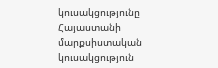կուսակցությունը
Հայաստանի
մարքսիստական
կուսակցություն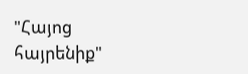"Հայոց
հայրենիք"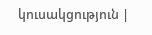կուսակցություն |